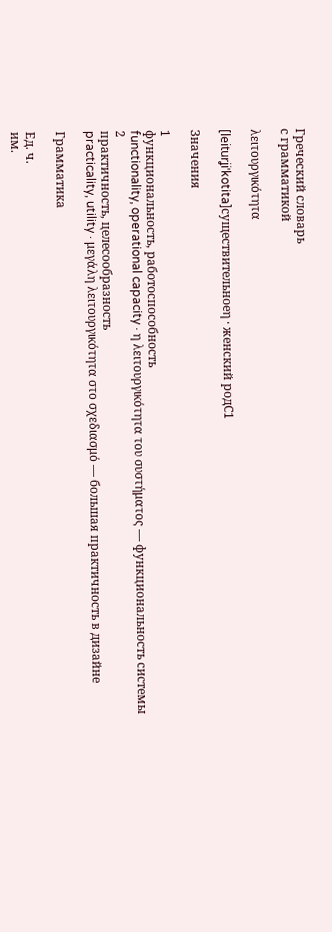Греческий словарь
с грамматикой

λειτουργικότητα

[leiturʝiˈkotita]существительноеη · женский родC1

Значения

1
функциональность, работоспособность
functionality, operational capacity · η λειτουργικότητα του συστήματος — функциональность системы
2
практичность, целесообразность
practicality, utility · μεγάλη λειτουργικότητα στο σχεδιασμό — большая практичность в дизайне

Грамматика

Ед. ч.
им.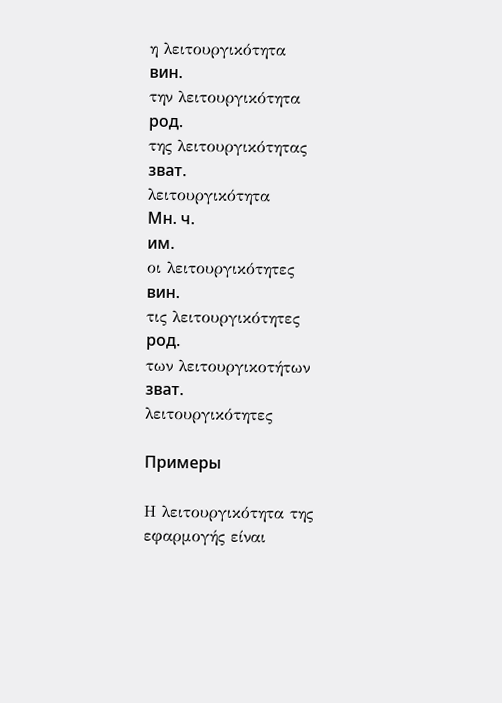η λειτουργικότητα
вин.
την λειτουργικότητα
род.
της λειτουργικότητας
зват.
λειτουργικότητα
Мн. ч.
им.
οι λειτουργικότητες
вин.
τις λειτουργικότητες
род.
των λειτουργικοτήτων
зват.
λειτουργικότητες

Примеры

Η λειτουργικότητα της εφαρμογής είναι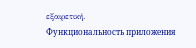εξαιρετική.
Функциональность приложения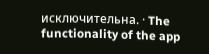исключительна. · The functionality of the app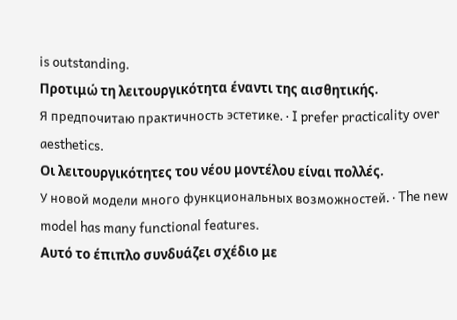is outstanding.
Προτιμώ τη λειτουργικότητα έναντι της αισθητικής.
Я предпочитаю практичность эстетике. · I prefer practicality over aesthetics.
Οι λειτουργικότητες του νέου μοντέλου είναι πολλές.
У новой модели много функциональных возможностей. · The new model has many functional features.
Αυτό το έπιπλο συνδυάζει σχέδιο με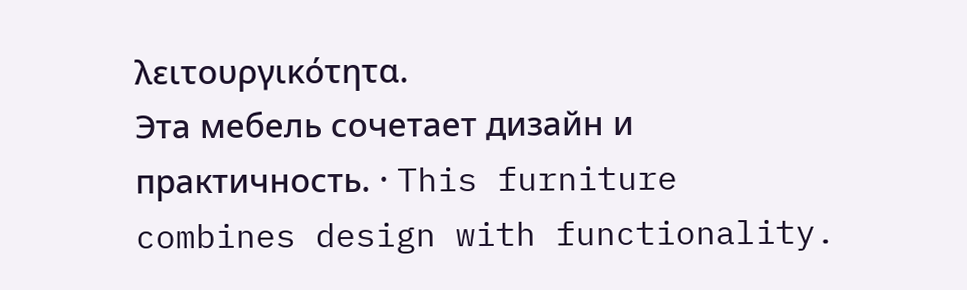λειτουργικότητα.
Эта мебель сочетает дизайн и практичность. · This furniture combines design with functionality.